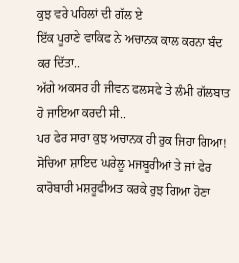ਕੁਝ ਵਰੇ ਪਹਿਲਾਂ ਦੀ ਗੱਲ ਏ
ਇੱਕ ਪੂਰਾਣੇ ਵਾਕਿਫ ਨੇ ਅਚਾਨਕ ਕਾਲ ਕਰਨਾ ਬੰਦ ਕਰ ਦਿੱਤਾ..
ਅੱਗੇ ਅਕਸਰ ਹੀ ਜੀਵਨ ਫਲਸਫੇ ਤੇ ਲੰਮੀ ਗੱਲਬਾਤ ਹੋ ਜਾਇਆ ਕਰਦੀ ਸੀ..
ਪਰ ਫੇਰ ਸਾਰਾ ਕੁਝ ਅਚਾਨਕ ਹੀ ਰੁਕ ਜਿਹਾ ਗਿਆ!
ਸੋਚਿਆ ਸ਼ਾਇਦ ਘਰੇਲੂ ਮਜਬੂਰੀਆਂ ਤੇ ਜਾਂ ਫੇਰ ਕਾਰੋਬਾਰੀ ਮਸ਼ਰੂਫੀਅਤ ਕਰਕੇ ਰੁਝ ਗਿਆ ਹੋਣਾ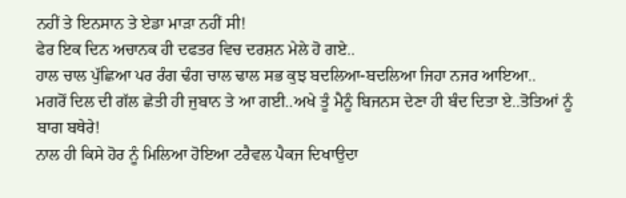ਨਹੀਂ ਤੇ ਇਨਸਾਨ ਤੇ ਏਡਾ ਮਾੜਾ ਨਹੀਂ ਸੀ!
ਫੇਰ ਇਕ ਦਿਨ ਅਚਾਨਕ ਹੀ ਦਫਤਰ ਵਿਚ ਦਰਸ਼ਨ ਮੇਲੇ ਹੋ ਗਏ..
ਹਾਲ ਚਾਲ ਪੁੱਛਿਆ ਪਰ ਰੰਗ ਢੰਗ ਚਾਲ ਢਾਲ ਸਭ ਕੁਝ ਬਦਲਿਆ-ਬਦਲਿਆ ਜਿਹਾ ਨਜਰ ਆਇਆ..
ਮਗਰੋਂ ਦਿਲ ਦੀ ਗੱਲ ਛੇਤੀ ਹੀ ਜੁਬਾਨ ਤੇ ਆ ਗਈ..ਅਖੇ ਤੂੰ ਮੈਨੂੰ ਬਿਜਨਸ ਦੇਣਾ ਹੀ ਬੰਦ ਦਿਤਾ ਏ..ਤੋਤਿਆਂ ਨੂੰ ਬਾਗ ਬਥੇਰੇ!
ਨਾਲ ਹੀ ਕਿਸੇ ਹੋਰ ਨੂੰ ਮਿਲਿਆ ਹੋਇਆ ਟਰੈਵਲ ਪੈਕਜ ਦਿਖਾਉਦਾ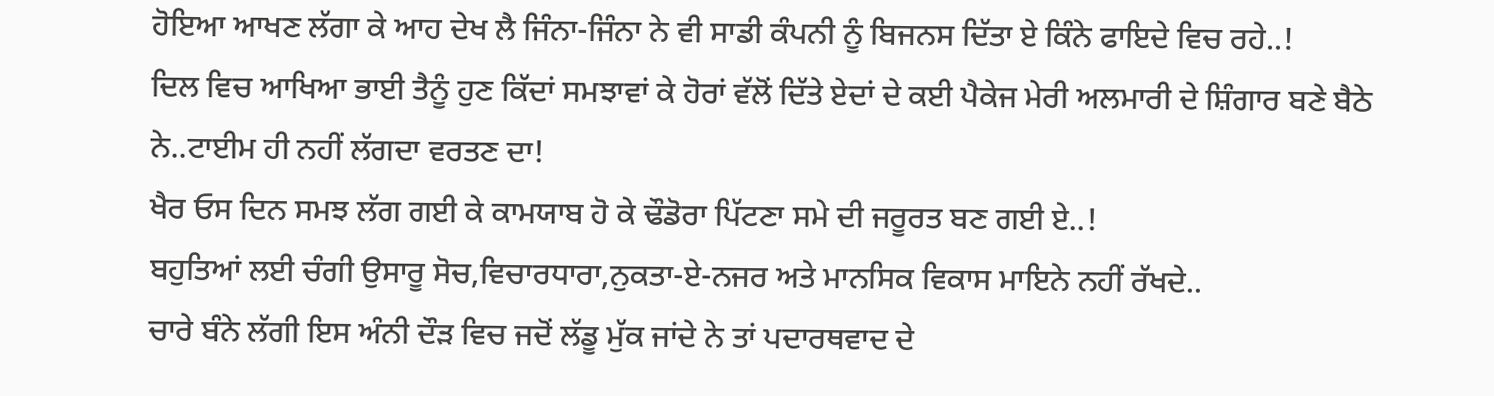ਹੋਇਆ ਆਖਣ ਲੱਗਾ ਕੇ ਆਹ ਦੇਖ ਲੈ ਜਿੰਨਾ-ਜਿੰਨਾ ਨੇ ਵੀ ਸਾਡੀ ਕੰਪਨੀ ਨੂੰ ਬਿਜਨਸ ਦਿੱਤਾ ਏ ਕਿੰਨੇ ਫਾਇਦੇ ਵਿਚ ਰਹੇ..!
ਦਿਲ ਵਿਚ ਆਖਿਆ ਭਾਈ ਤੈਨੂੰ ਹੁਣ ਕਿੱਦਾਂ ਸਮਝਾਵਾਂ ਕੇ ਹੋਰਾਂ ਵੱਲੋਂ ਦਿੱਤੇ ਏਦਾਂ ਦੇ ਕਈ ਪੈਕੇਜ ਮੇਰੀ ਅਲਮਾਰੀ ਦੇ ਸ਼ਿੰਗਾਰ ਬਣੇ ਬੈਠੇ ਨੇ..ਟਾਈਮ ਹੀ ਨਹੀਂ ਲੱਗਦਾ ਵਰਤਣ ਦਾ!
ਖੈਰ ਓਸ ਦਿਨ ਸਮਝ ਲੱਗ ਗਈ ਕੇ ਕਾਮਯਾਬ ਹੋ ਕੇ ਢੌਡੋਰਾ ਪਿੱਟਣਾ ਸਮੇ ਦੀ ਜਰੂਰਤ ਬਣ ਗਈ ਏ..!
ਬਹੁਤਿਆਂ ਲਈ ਚੰਗੀ ਉਸਾਰੂ ਸੋਚ,ਵਿਚਾਰਧਾਰਾ,ਨੁਕਤਾ-ਏ-ਨਜਰ ਅਤੇ ਮਾਨਸਿਕ ਵਿਕਾਸ ਮਾਇਨੇ ਨਹੀਂ ਰੱਖਦੇ..
ਚਾਰੇ ਬੰਨੇ ਲੱਗੀ ਇਸ ਅੰਨੀ ਦੌੜ ਵਿਚ ਜਦੋਂ ਲੱਡੂ ਮੁੱਕ ਜਾਂਦੇ ਨੇ ਤਾਂ ਪਦਾਰਥਵਾਦ ਦੇ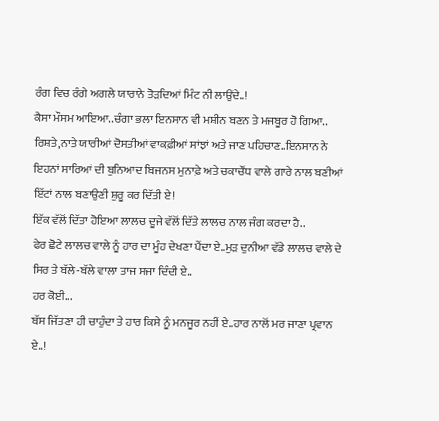ਰੰਗ ਵਿਚ ਰੰਗੇ ਅਗਲੇ ਯਾਰਾਨੇ ਤੋੜਦਿਆਂ ਮਿੰਟ ਨੀ ਲਾਉਂਦੇ..!
ਕੈਸਾ ਮੌਸਮ ਆਇਆ..ਚੰਗਾ ਭਲਾ ਇਨਸਾਨ ਵੀ ਮਸ਼ੀਨ ਬਣਨ ਤੇ ਮਜਬੂਰ ਹੋ ਗਿਆ..
ਰਿਸ਼ਤੇ,ਨਾਤੇ ਯਾਰੀਆਂ ਦੋਸਤੀਆਂ ਵਾਕਫ਼ੀਆਂ ਸਾਂਝਾਂ ਅਤੇ ਜਾਣ ਪਹਿਚਾਣ..ਇਨਸਾਨ ਨੇ ਇਹਨਾਂ ਸਾਰਿਆਂ ਦੀ ਬੁਨਿਆਦ ਬਿਜਨਸ ਮੁਨਾਫ਼ੇ ਅਤੇ ਚਕਾਚੌਂਧ ਵਾਲੇ ਗਾਰੇ ਨਾਲ ਬਣੀਆਂ ਇੱਟਾਂ ਨਾਲ ਬਣਾਉਣੀ ਸ਼ੁਰੂ ਕਰ ਦਿੱਤੀ ਏ!
ਇੱਕ ਵੱਲੋਂ ਦਿੱਤਾ ਹੋਇਆ ਲਾਲਚ ਦੂਜੇ ਵੱਲੋਂ ਦਿੱਤੇ ਲਾਲਚ ਨਾਲ ਜੰਗ ਕਰਦਾ ਹੈ..
ਫੇਰ ਛੋਟੇ ਲਾਲਚ ਵਾਲੇ ਨੂੰ ਹਾਰ ਦਾ ਮੂੰਹ ਦੇਖਣਾ ਪੈਂਦਾ ਏ..ਮੁੜ ਦੁਨੀਆ ਵੱਡੇ ਲਾਲਚ ਵਾਲੇ ਦੇ ਸਿਰ ਤੇ ਬੱਲੇ-ਬੱਲੇ ਵਾਲਾ ਤਾਜ ਸਜਾ ਦਿੰਦੀ ਏ..
ਹਰ ਕੋਈ...
ਬੱਸ ਜਿੱਤਣਾ ਹੀ ਚਾਹੁੰਦਾ ਤੇ ਹਾਰ ਕਿਸੇ ਨੂੰ ਮਨਜੂਰ ਨਹੀਂ ਏ..ਹਾਰ ਨਾਲੋਂ ਮਰ ਜਾਣਾ ਪ੍ਰਵਾਨ ਏ..!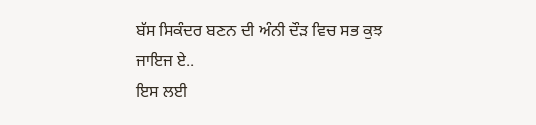ਬੱਸ ਸਿਕੰਦਰ ਬਣਨ ਦੀ ਅੰਨੀ ਦੌੜ ਵਿਚ ਸਭ ਕੁਝ ਜਾਇਜ ਏ..
ਇਸ ਲਈ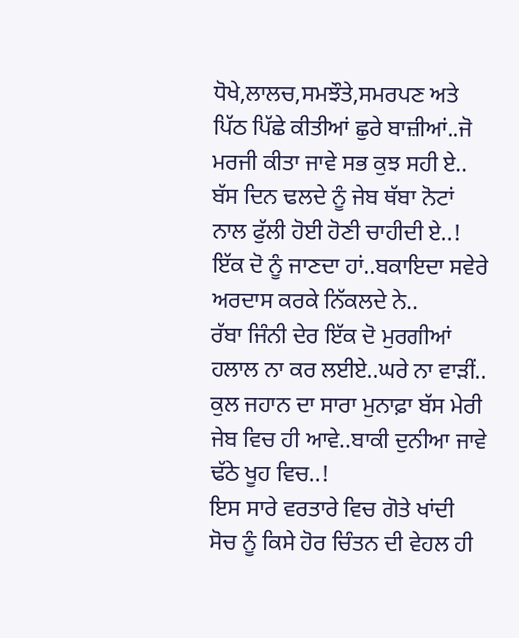ਧੋਖੇ,ਲਾਲਚ,ਸਮਝੌਤੇ,ਸਮਰਪਣ ਅਤੇ ਪਿੱਠ ਪਿੱਛੇ ਕੀਤੀਆਂ ਛੁਰੇ ਬਾਜ਼ੀਆਂ..ਜੋ ਮਰਜੀ ਕੀਤਾ ਜਾਵੇ ਸਭ ਕੁਝ ਸਹੀ ਏ..
ਬੱਸ ਦਿਨ ਢਲਦੇ ਨੂੰ ਜੇਬ ਥੱਬਾ ਨੋਟਾਂ ਨਾਲ ਫੁੱਲੀ ਹੋਈ ਹੋਣੀ ਚਾਹੀਦੀ ਏ..!
ਇੱਕ ਦੋ ਨੂੰ ਜਾਣਦਾ ਹਾਂ..ਬਕਾਇਦਾ ਸਵੇਰੇ ਅਰਦਾਸ ਕਰਕੇ ਨਿੱਕਲਦੇ ਨੇ..
ਰੱਬਾ ਜਿੰਨੀ ਦੇਰ ਇੱਕ ਦੋ ਮੁਰਗੀਆਂ ਹਲਾਲ ਨਾ ਕਰ ਲਈਏ..ਘਰੇ ਨਾ ਵਾੜੀਂ..
ਕੁਲ ਜਹਾਨ ਦਾ ਸਾਰਾ ਮੁਨਾਫ਼ਾ ਬੱਸ ਮੇਰੀ ਜੇਬ ਵਿਚ ਹੀ ਆਵੇ..ਬਾਕੀ ਦੁਨੀਆ ਜਾਵੇ ਢੱਠੇ ਖੂਹ ਵਿਚ..!
ਇਸ ਸਾਰੇ ਵਰਤਾਰੇ ਵਿਚ ਗੋਤੇ ਖਾਂਦੀ ਸੋਚ ਨੂੰ ਕਿਸੇ ਹੋਰ ਚਿੰਤਨ ਦੀ ਵੇਹਲ ਹੀ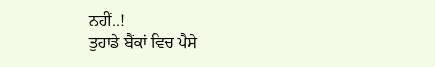ਨਹੀਂ..!
ਤੁਹਾਡੇ ਬੈਂਕਾਂ ਵਿਚ ਪੈਸੇ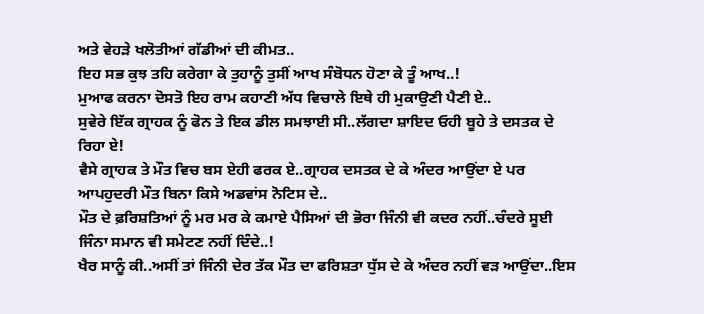ਅਤੇ ਵੇਹੜੇ ਖਲੋਤੀਆਂ ਗੱਡੀਆਂ ਦੀ ਕੀਮਤ..
ਇਹ ਸਭ ਕੁਝ ਤਹਿ ਕਰੇਗਾ ਕੇ ਤੁਹਾਨੂੰ ਤੁਸੀਂ ਆਖ ਸੰਬੋਧਨ ਹੋਣਾ ਕੇ ਤੂੰ ਆਖ..!
ਮੁਆਫ ਕਰਨਾ ਦੋਸਤੋ ਇਹ ਰਾਮ ਕਹਾਣੀ ਅੱਧ ਵਿਚਾਲੇ ਇਥੇ ਹੀ ਮੁਕਾਉਣੀ ਪੈਣੀ ਏ..
ਸੁਵੇਰੇ ਇੱਕ ਗ੍ਰਾਹਕ ਨੂੰ ਫੋਨ ਤੇ ਇਕ ਡੀਲ ਸਮਝਾਈ ਸੀ..ਲੱਗਦਾ ਸ਼ਾਇਦ ਓਹੀ ਬੂਹੇ ਤੇ ਦਸਤਕ ਦੇ ਰਿਹਾ ਏ!
ਵੈਸੇ ਗ੍ਰਾਹਕ ਤੇ ਮੌਤ ਵਿਚ ਬਸ ਏਹੀ ਫਰਕ ਏ..ਗ੍ਰਾਹਕ ਦਸਤਕ ਦੇ ਕੇ ਅੰਦਰ ਆਉਂਦਾ ਏ ਪਰ ਆਪਹੁਦਰੀ ਮੌਤ ਬਿਨਾ ਕਿਸੇ ਅਡਵਾਂਸ ਨੋਟਿਸ ਦੇ..
ਮੌਤ ਦੇ ਫ਼ਰਿਸ਼ਤਿਆਂ ਨੂੰ ਮਰ ਮਰ ਕੇ ਕਮਾਏ ਪੈਸਿਆਂ ਦੀ ਭੋਰਾ ਜਿੰਨੀ ਵੀ ਕਦਰ ਨਹੀਂ..ਚੰਦਰੇ ਸੂਈ ਜਿੰਨਾ ਸਮਾਨ ਵੀ ਸਮੇਟਣ ਨਹੀਂ ਦਿੰਦੇ..!
ਖੈਰ ਸਾਨੂੰ ਕੀ..ਅਸੀਂ ਤਾਂ ਜਿੰਨੀ ਦੇਰ ਤੱਕ ਮੌਤ ਦਾ ਫਰਿਸ਼ਤਾ ਧੁੱਸ ਦੇ ਕੇ ਅੰਦਰ ਨਹੀਂ ਵੜ ਆਉਂਦਾ..ਇਸ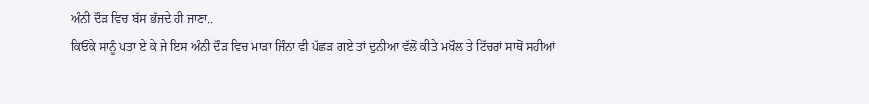ਅੰਨੀ ਦੌੜ ਵਿਚ ਬੱਸ ਭੱਜਦੇ ਹੀ ਜਾਣਾ..
ਕਿਓਂਕੇ ਸਾਨੂੰ ਪਤਾ ਏ ਕੇ ਜੇ ਇਸ ਅੰਨੀ ਦੌੜ ਵਿਚ ਮਾੜਾ ਜਿੰਨਾ ਵੀ ਪੱਛੜ ਗਏ ਤਾਂ ਦੁਨੀਆ ਵੱਲੋਂ ਕੀਤੇ ਮਖੌਲ ਤੇ ਟਿੱਚਰਾਂ ਸਾਥੋਂ ਸਹੀਆਂ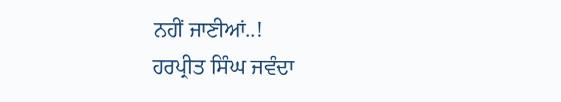ਨਹੀਂ ਜਾਣੀਆਂ..!
ਹਰਪ੍ਰੀਤ ਸਿੰਘ ਜਵੰਦਾ